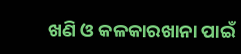ଖଣି ଓ କଳକାରଖାନା ପାଇଁ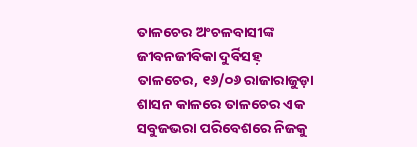ତାଳଚେର ଅଂଚଳବାସୀଙ୍କ ଜୀବନଜୀବିକା ଦୁର୍ବିସହ଼
ତାଳଚେର, ୧୬/୦୬ ରାଜାରାଜୁଡ଼ା ଶାସନ କାଳରେ ତାଳଚେର ଏକ ସବୁଜଭରା ପରିବେଶରେ ନିଜକୁ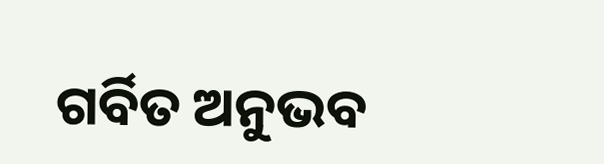ଗର୍ବିତ ଅନୁଭବ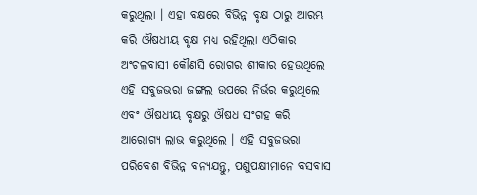କରୁଥିଲା । ଏହା ବକ୍ଷରେ ବିଭିନ୍ନ ବୃକ୍ଷ ଠାରୁ ଆରମ୍ଭ କରି ଔଷଧୀୟ ବୃକ୍ଷ ମଧ୍ୟ ରହିଥିଲା ଏଠିକାର ଅଂଚଳବାସୀ କୌଣସି ରୋଗର ଶୀକାର ହେଉଥିଲେ ଏହି ସବୁଜଭରା ଜଙ୍ଗଲ ଉପରେ ନିର୍ଭର କରୁଥିଲେ ଏବଂ ଔଷଧୀୟ ବୃକ୍ଷରୁ ଔଷଧ ସଂଗହ କରି ଆରୋଗ୍ୟ ଲାଭ କରୁଥିଲେ । ଏହି ସବୁଜଭରା ପରିବେଶ ବିଭିନ୍ନ ବନ୍ୟଯନ୍ତୁ, ପଶୁପକ୍ଷୀମାନେ ବସବାସ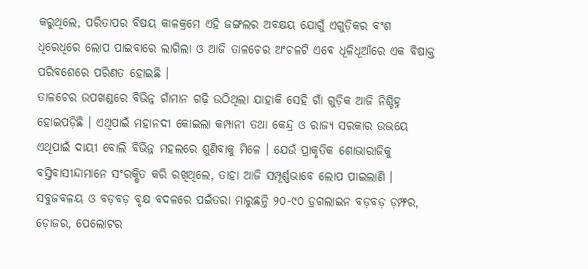କରୁଥିଲେ, ପରିତାପର ବିଷୟ କାଳକ୍ରମେ ଏହି ଜଙ୍ଗଲର ଅବକ୍ଷୟ ଯୋଗୁଁ ଏଗୁଡ଼ିକର ବଂଶ ଧିରେଧିରେ ଲୋପ ପାଇବାରେ ଲାଗିଲା ଓ ଆଜି ତାଳଚେର ଅଂଚଳଟି ଏବେ ଧୂଳିଧୂଆଁରେ ଏକ ବିଷାକ୍ତ ପରିବଶେରେ ପରିଣତ ହୋଇଛି ।
ତାଳଚେର ଉପଖଣ୍ଡରେ ବିଭିନ୍ନ ଗାଁମାନ ଗଢ଼ି ଉଠିଥିଲା ଯାହାକି ସେହି ଗାଁ ଗୁଡ଼ିକ ଆଜି ନିଶ୍ଚିହ୍ନ ହୋଇପଡ଼ିଛି । ଏଥିପାଇଁ ମହାନଦୀ କୋଇଲା କମ୍ପାନୀ ତଥା କେନ୍ଦ୍ର ଓ ରାଜ୍ୟ ସରକାର ଉଭୟେ ଏଥିପାଇଁ ଦାୟୀ ବୋଲି ବିଭିନ୍ନ ମହଲରେ ଶୁଣିବାକୁ ମିଳେ । ଯେଉଁ ପ୍ରାକୃତିକ ଶୋଭାରାଜିକୁ ବସ୍ତିବାସୀନ୍ଦାମାନେ ସଂରକ୍ଷିତ କରି ରଖିଥିଲେ, ତାହା ଆଜି ସମ୍ପୂର୍ଣ୍ଣଭାବେ ଲୋପ ପାଇଲାଣି । ସବୁଜବଳୟ ଓ ବଡ଼ବଡ଼ ବୃକ୍ଷ ବଦଳରେ ପଇଁତରା ମାରୁଛନ୍ତି ୨୦-୯୦ ଡ଼୍ରଗଲାଇନ ବଡ଼ବଡ଼ ଡ଼ମ୍ଫର, ଡ଼ୋଜର, ପେଲୋଟର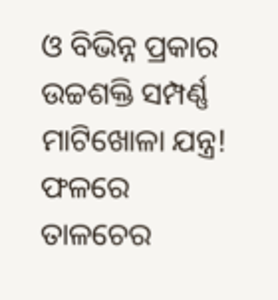ଓ ବିଭିନ୍ନ ପ୍ରକାର ଉଚ୍ଚଶକ୍ତି ସମ୍ପର୍ଣ୍ଣ ମାଟିଖୋଳା ଯନ୍ତ୍ର! ଫଳରେ ତାଳଚେର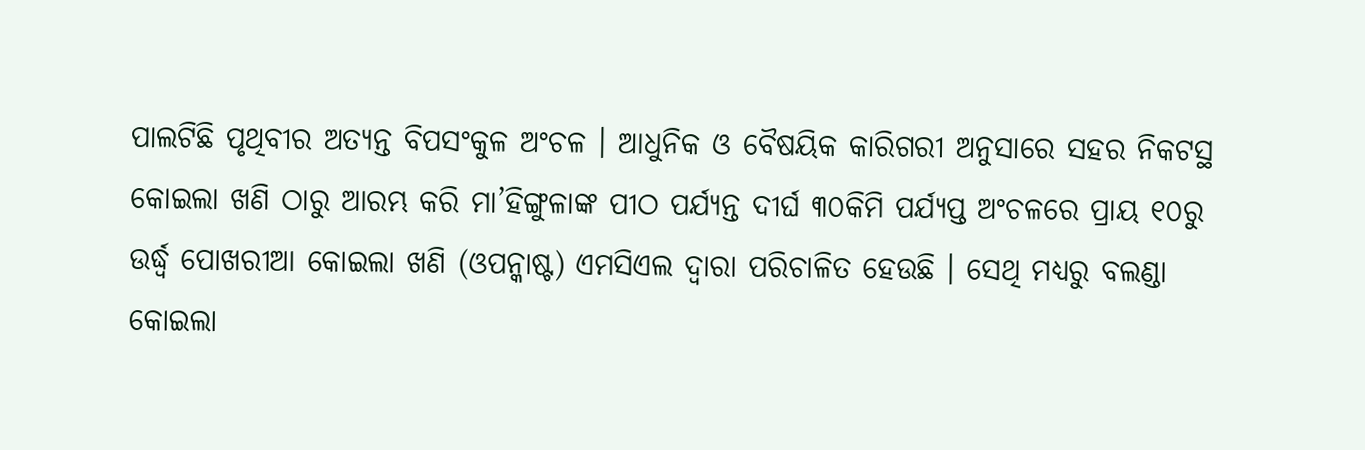ପାଲଟିଛି ପୃଥିବୀର ଅତ୍ୟନ୍ତ ବିପସଂକୁଳ ଅଂଚଳ । ଆଧୁନିକ ଓ ବୈଷୟିକ କାରିଗରୀ ଅନୁସାରେ ସହର ନିକଟସ୍ଥ କୋଇଲା ଖଣି ଠାରୁ ଆରମ୍ଭ କରି ମା’ହିଙ୍ଗୁଳାଙ୍କ ପୀଠ ପର୍ଯ୍ୟନ୍ତ ଦୀର୍ଘ ୩୦କିମି ପର୍ଯ୍ୟପ୍ତ ଅଂଚଳରେ ପ୍ରାୟ ୧୦ରୁ ଉର୍ଦ୍ଧ୍ୱ ପୋଖରୀଆ କୋଇଲା ଖଣି (ଓପନ୍କାଷ୍ଟ) ଏମସିଏଲ ଦ୍ୱାରା ପରିଚାଳିତ ହେଉଛି । ସେଥି ମଧ୍ୟରୁ ବଲଣ୍ଡା କୋଇଲା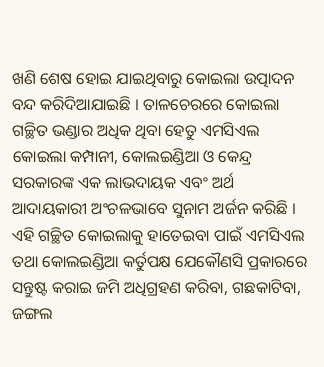ଖଣି ଶେଷ ହୋଇ ଯାଇଥିବାରୁ କୋଇଲା ଉତ୍ପାଦନ ବନ୍ଦ କରିଦିଆଯାଇଛି । ତାଳଚେରରେ କୋଇଲା ଗଚ୍ଛିତ ଭଣ୍ଡାର ଅଧିକ ଥିବା ହେତୁ ଏମସିଏଲ କୋଇଲା କମ୍ପାନୀ, କୋଲଇଣ୍ଡିଆ ଓ କେନ୍ଦ୍ର ସରକାରଙ୍କ ଏକ ଲାଭଦାୟକ ଏବଂ ଅର୍ଥ ଆଦାୟକାରୀ ଅଂଚଳଭାବେ ସୁନାମ ଅର୍ଜନ କରିଛି । ଏହି ଗଚ୍ଛିତ କୋଇଲାକୁ ହାତେଇବା ପାଇଁ ଏମସିଏଲ ତଥା କୋଲଇଣ୍ଡିଆ କର୍ତୁପକ୍ଷ ଯେକୌଣସି ପ୍ରକାରରେ ସନ୍ତୁଷ୍ଟ କରାଇ ଜମି ଅଧିଗ୍ରହଣ କରିବା, ଗଛକାଟିବା, ଜଙ୍ଗଲ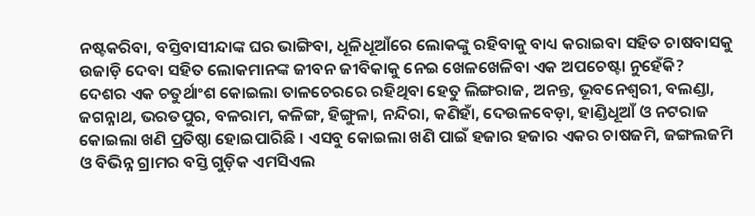ନଷ୍ଟକରିବା, ବସ୍ତିବାସୀନ୍ଦାଙ୍କ ଘର ଭାଙ୍ଗିବା, ଧୂଳିଧୂଆଁରେ ଲୋକଙ୍କୁ ରହିବାକୁ ବାଧ୍ୟ କରାଇବା ସହିତ ଚାଷବାସକୁ ଉଜାଡ଼ି ଦେବା ସହିତ ଲୋକମାନଙ୍କ ଜୀବନ ଜୀବିକାକୁ ନେଇ ଖେଳଖେଳିବା ଏକ ଅପଚେଷ୍ଟା ନୁହେଁକି? ଦେଶର ଏକ ଚତୁର୍ଥାଂଶ କୋଇଲା ତାଳଚେରରେ ରହିଥିବା ହେତୁ ଲିଙ୍ଗରାଜ, ଅନନ୍ତ, ଭୂବନେଶ୍ୱରୀ, ବଲଣ୍ଡା, ଜଗନ୍ନାଥ, ଭରତପୁର, ବଳରାମ, କଳିଙ୍ଗ, ହିଙ୍ଗୁଳା, ନନ୍ଦିରା, କଣିହାଁ, ଦେଉଳବେଡ଼ା, ହାଣ୍ଡିଧୂଆଁ ଓ ନଟରାଜ କୋଇଲା ଖଣି ପ୍ରତିଷ୍ଠା ହୋଇପାରିଛି । ଏସବୁ କୋଇଲା ଖଣି ପାଇଁ ହଜାର ହଜାର ଏକର ଚାଷଜମି, ଜଙ୍ଗଲଜମି ଓ ବିଭିନ୍ନ ଗ୍ରାମର ବସ୍ତି ଗୁଡ଼ିକ ଏମସିଏଲ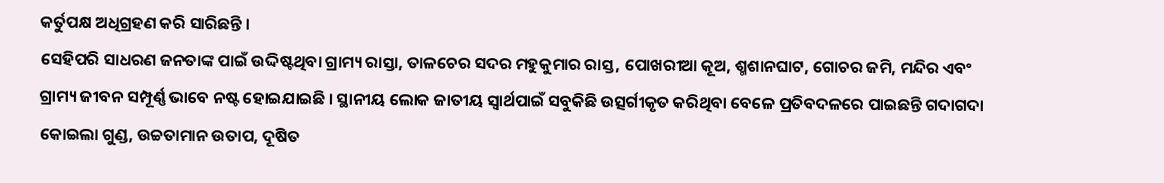କର୍ତୁପକ୍ଷ ଅଧିଗ୍ରହଣ କରି ସାରିଛନ୍ତି ।
ସେହିପରି ସାଧରଣ ଜନତାଙ୍କ ପାଇଁ ଉଦ୍ଦିଷ୍ଟଥିବା ଗ୍ରାମ୍ୟ ରାସ୍ତା, ତାଳଚେର ସଦର ମହୁକୁମାର ରାସ୍ତ, ପୋଖରୀଆ କୂଅ, ଶ୍ମଶାନଘାଟ, ଗୋଚର ଜମି, ମନ୍ଦିର ଏବଂ ଗ୍ରାମ୍ୟ ଜୀବନ ସମ୍ପୂର୍ଣ୍ଣ ଭାବେ ନଷ୍ଟ ହୋଇଯାଇଛି । ସ୍ଥାନୀୟ ଲୋକ ଜାତୀୟ ସ୍ୱାର୍ଥପାଇଁ ସବୁକିଛି ଉତ୍ସର୍ଗୀକୃତ କରିଥିବା ବେଳେ ପ୍ରତିବଦଳରେ ପାଇଛନ୍ତି ଗଦାଗଦା କୋଇଲା ଗୁଣ୍ଡ, ଉଚ୍ଚତାମାନ ଉତାପ, ଦୂଷିତ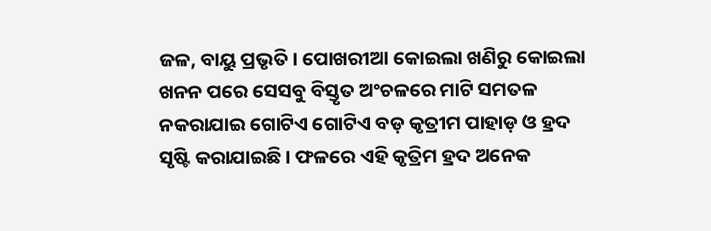ଜଳ, ବାୟୁ ପ୍ରଭୃତି । ପୋଖରୀଆ କୋଇଲା ଖଣିରୁ କୋଇଲା ଖନନ ପରେ ସେସବୁ ବିସ୍ତୃତ ଅଂଚଳରେ ମାଟି ସମତଳ ନକରାଯାଇ ଗୋଟିଏ ଗୋଟିଏ ବଡ଼ କୃତ୍ରୀମ ପାହାଡ଼ ଓ ହ୍ରଦ ସୃଷ୍ଟି କରାଯାଇଛି । ଫଳରେ ଏହି କୃତ୍ରିମ ହ୍ରଦ ଅନେକ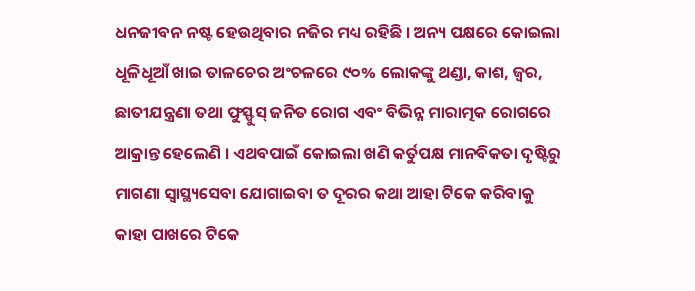ଧନଜୀବନ ନଷ୍ଟ ହେଉଥିବାର ନଜିର ମଧ୍ୟ ରହିଛି । ଅନ୍ୟ ପକ୍ଷରେ କୋଇଲା ଧୂଳିଧୂଆଁ ଖାଇ ତାଳଚେର ଅଂଚଳରେ ୯୦% ଲୋକଙ୍କୁ ଥଣ୍ଡା, କାଶ, ଜ୍ୱର, ଛାତୀଯନ୍ତ୍ରଣା ତଥା ଫୁସ୍ଫୁସ୍ ଜନିତ ରୋଗ ଏବଂ ବିଭିନ୍ନ ମାରାତ୍ମକ ରୋଗରେ ଆକ୍ରାନ୍ତ ହେଲେଣି । ଏଥବପାଇଁ କୋଇଲା ଖଣି କର୍ତୁପକ୍ଷ ମାନବିକତା ଦୃଷ୍ଟିରୁ ମାଗଣା ସ୍ୱାସ୍ଥ୍ୟସେବା ଯୋଗାଇବା ତ ଦୂରର କଥା ଆହା ଟିକେ କରିବାକୁ କାହା ପାଖରେ ଟିକେ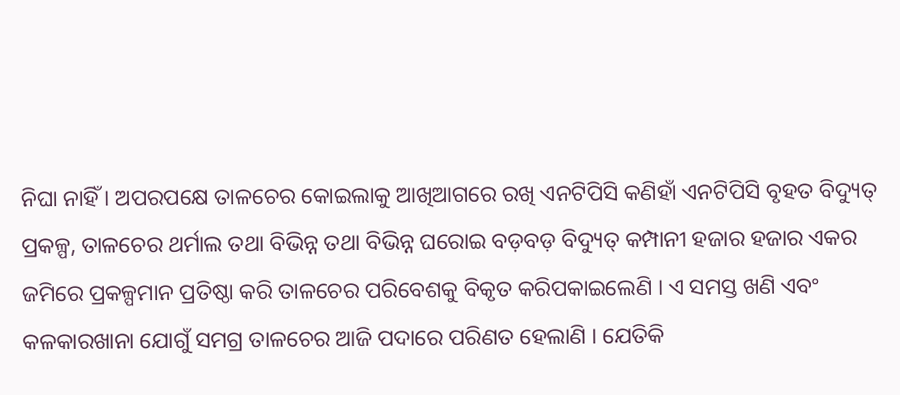ନିଘା ନାହିଁ । ଅପରପକ୍ଷେ ତାଳଚେର କୋଇଲାକୁ ଆଖିଆଗରେ ରଖି ଏନଟିପିସି କଣିହାଁ ଏନଟିପିସି ବୃହତ ବିଦ୍ୟୁତ୍ ପ୍ରକଳ୍ପ, ତାଳଚେର ଥର୍ମାଲ ତଥା ବିଭିନ୍ନ ତଥା ବିଭିନ୍ନ ଘରୋଇ ବଡ଼ବଡ଼ ବିଦ୍ୟୁତ୍ କମ୍ପାନୀ ହଜାର ହଜାର ଏକର ଜମିରେ ପ୍ରକଳ୍ପମାନ ପ୍ରତିଷ୍ଠା କରି ତାଳଚେର ପରିବେଶକୁ ବିକୃତ କରିପକାଇଲେଣି । ଏ ସମସ୍ତ ଖଣି ଏବଂ କଳକାରଖାନା ଯୋଗୁଁ ସମଗ୍ର ତାଳଚେର ଆଜି ପଦାରେ ପରିଣତ ହେଲାଣି । ଯେତିକି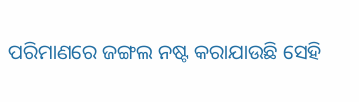ପରିମାଣରେ ଜଙ୍ଗଲ ନଷ୍ଟ କରାଯାଉଛି ସେହି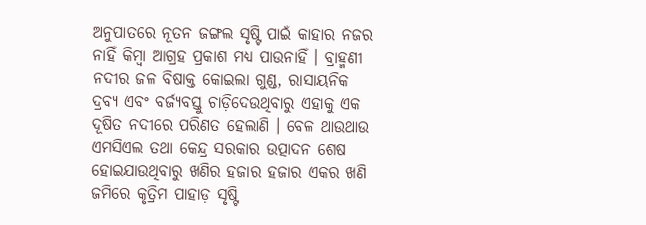ଅନୁପାତରେ ନୂତନ ଜଙ୍ଗଲ ସୃଷ୍ଟି ପାଇଁ କାହାର ନଜର ନାହିଁ କିମ୍ବା ଆଗ୍ରହ ପ୍ରକାଶ ମଧ୍ୟ ପାଉନାହିଁ । ବ୍ରାହ୍ମଣୀ ନଦୀର ଜଳ ବିଷାକ୍ତ କୋଇଲା ଗୁଣ୍ଡ, ରାସାୟନିକ ଦ୍ରବ୍ୟ ଏବଂ ବର୍ଜ୍ୟବସ୍ତୁ ଚାଡ଼ିଦେଉଥିବାରୁ ଏହାକୁ ଏକ ଦୂଷିତ ନଦୀରେ ପରିଣତ ହେଲାଣି । ବେଳ ଥାଉଥାଉ ଏମସିଏଲ ତଥା କେନ୍ଦ୍ର ସରକାର ଉତ୍ପାଦନ ଶେଷ ହୋଇଯାଉଥିବାରୁ ଖଣିର ହଜାର ହଜାର ଏକର ଖଣି ଜମିରେ କୃତ୍ରିମ ପାହାଡ଼ ସୃଷ୍ଟି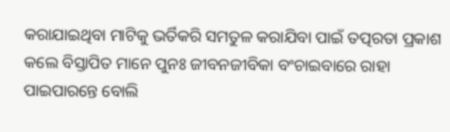କରାଯାଇଥିବା ମାଟିକୁ ଭର୍ତିକରି ସମତୁଳ କରାଯିବା ପାଇଁ ତତ୍ପରତା ପ୍ରକାଶ କଲେ ବିସ୍ତାପିତ ମାନେ ପୁନଃ ଜୀବନଜୀବିକା ବଂଚାଇବାରେ ରାହା ପାଇପାରନ୍ତେ ବୋଲି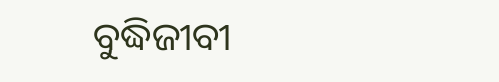ବୁଦ୍ଧିଜୀବୀ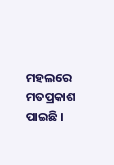ମହଲରେ ମତପ୍ରକାଶ ପାଇଛି ।